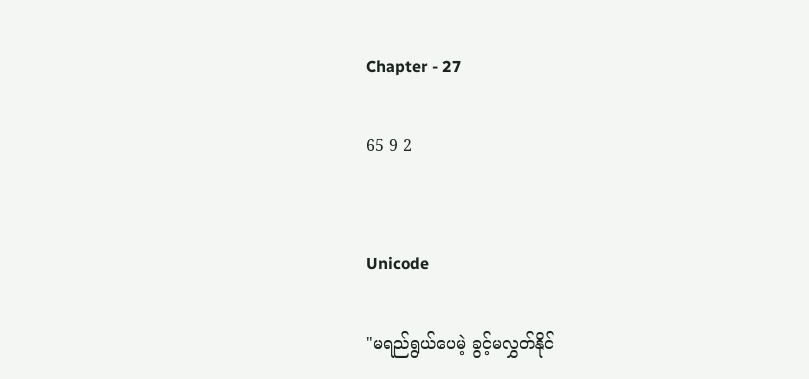Chapter - 27

65 9 2


Unicode

"မရည်ရွယ်ပေမဲ့ ခွင့်မလွှတ်နိုင်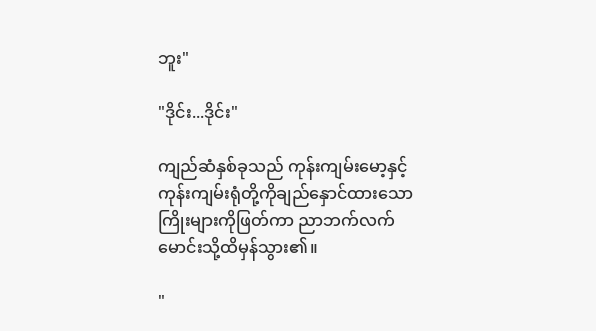ဘူး"

"ဒိုင်း...ဒိုင်း"

ကျည်ဆံနှစ်ခုသည် ကုန်းကျမ်းမော့နှင့် ကုန်းကျမ်းရုံတို့ကိုချည်နှောင်ထားသော ကြိုးများကိုဖြတ်‌ကာ ညာဘက်လက်မောင်းသို့ထိမှန်သွား၏။

"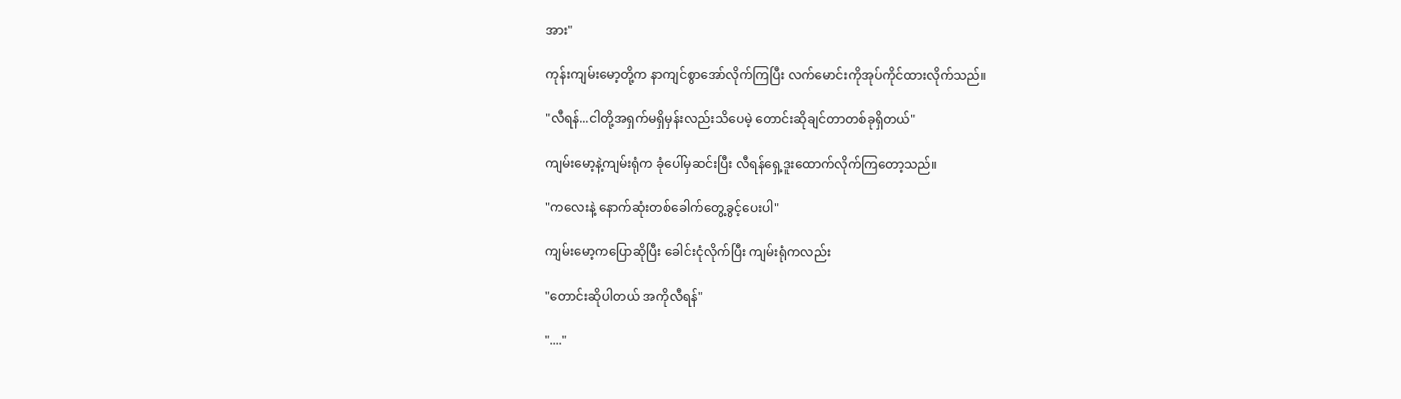အား"

ကုန်းကျမ်းမော့တို့က နာကျင်စွာအော်လိုက်ကြပြီး လက်မောင်းကိုအုပ်ကိုင်ထားလိုက်သည်။

"လီရန်...ငါတို့အရှက်မရှိမှန်းလည်းသိပေမဲ့ တောင်းဆိုချင်တာတစ်ခုရှိတယ်"

ကျမ်းမော့နဲ့ကျမ်းရုံက ခုံပေါ်မှဆင်းပြီး လီရန်ရှေ့ဒူးထောက်လိုက်ကြတော့သည်။

"ကလေးနဲ့ နောက်ဆုံးတစ်ခေါက်တွေ့ခွင့်ပေးပါ"

ကျမ်းမော့ကပြောဆိုပြီး ခေါင်းငုံလိုက်ပြီး ကျမ်းရုံကလည်း

"တောင်းဆိုပါတယ် အကိုလီရန်"

"...."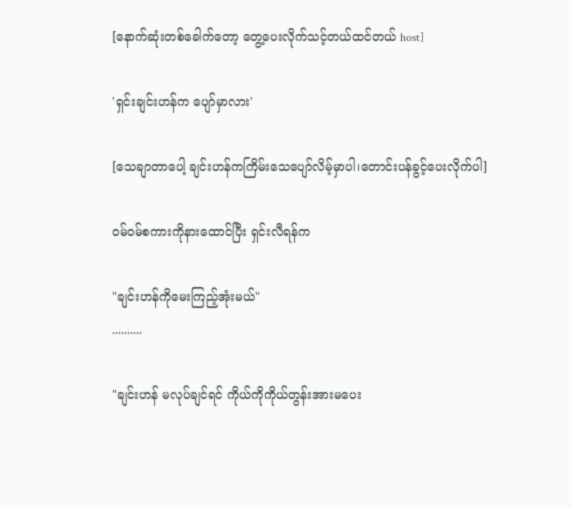[နောက်ဆုံးတစ်ခေါက်တော့ တွေ့ပေးလိုက်သင့်တယ်ထင်တယ် host]

'ရှင်းချင်းဟန်က ပျော်မှာလား'

[သေချာတာပေါ့ ချင်းဟန်ကကြိမ်းသေပျော်လိမ့်မှာပါ၊တောင်းပန်ခွင့်ပေးလိုက်ပါ]

ဝမ်ဝမ်စကားကိုနားထောင်ပြီး ရှင်းလီရန်က

"ချင်းဟန်ကိုမေးကြည့်အုံးမယ်"
..........

"ချင်းဟန် မလုပ်ချင်ရင်‌ ကိုယ်ကိုကိုယ်တွန်းအားမပေး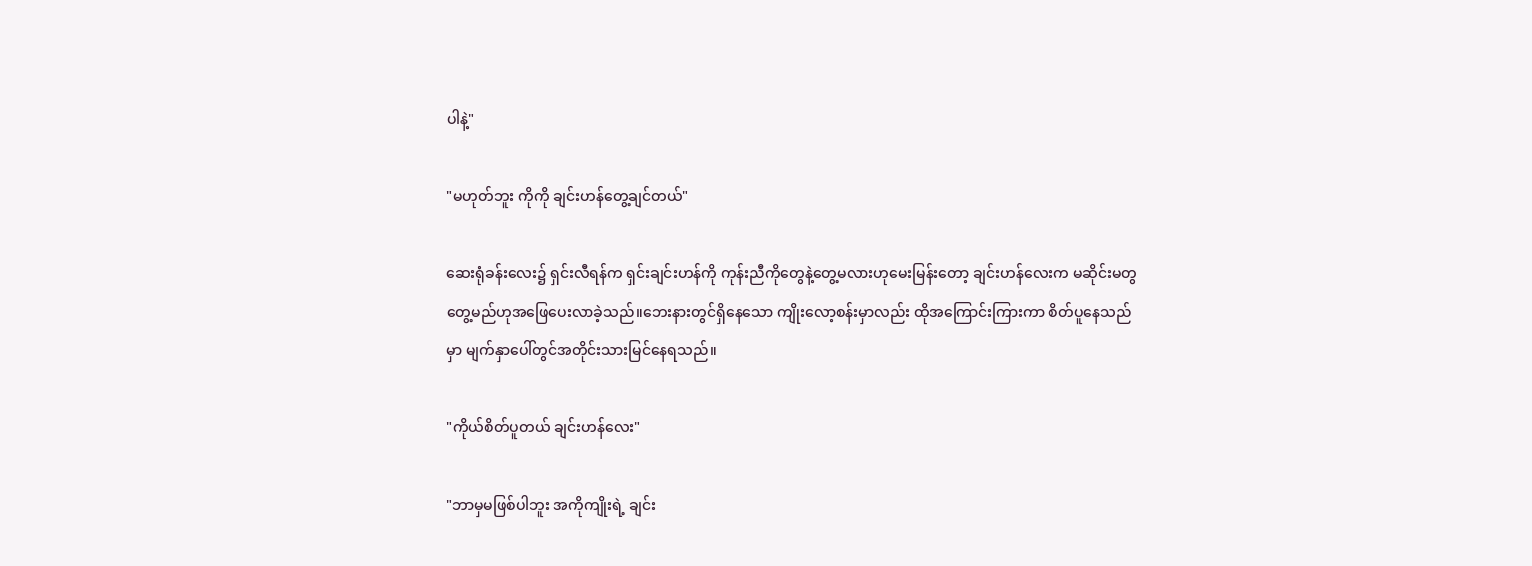ပါနဲ့"

"မဟုတ်ဘူး ကိုကို ချင်းဟန်တွေ့ချင်တယ်"

ဆေးရုံခန်းလေး၌ ရှင်းလီရန်က ရှင်းချင်းဟန်ကို ကုန်းညီကိုတွေနဲ့တွေ့မလားဟုမေးမြန်းတော့ ချင်းဟန်လေးက မဆိုင်းမတွတွေ့မည်ဟုအဖြေပေးလာခဲ့သည်။ဘေးနားတွင်ရှိနေသော ကျိုးလော့စန်းမှာလည်း ထိုအကြောင်းကြားကာ စိတ်ပူနေသည်မှာ မျက်နှာပေါ်တွင်အတိုင်းသားမြင်နေရသည်။

"ကိုယ်စိတ်ပူတယ် ချင်းဟန်လေး"

"ဘာမှမဖြစ်ပါဘူး အကိုကျိုးရဲ့ ချင်း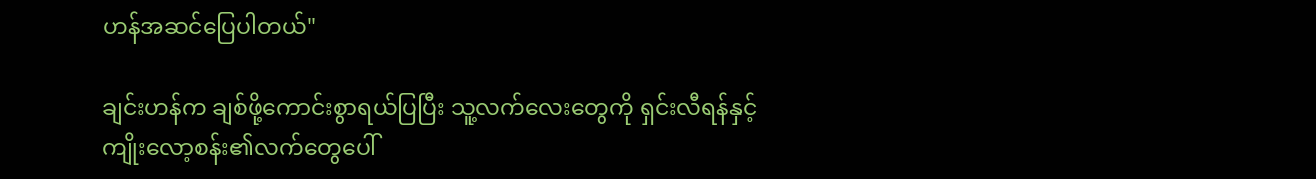ဟန်အဆင်ပြေပါတယ်"

ချင်းဟန်က ချစ်ဖို့ကောင်းစွာရယ်ပြပြီး သူ့လက်လေးတွေကို ရှင်းလီရန်နှင့် ကျိုးလော့စန်း၏လက်တွေပေါ်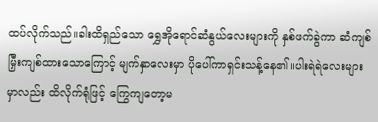ထပ်လိုက်သည်။ခါးထိရှည်သော ရွှေအိုရောင်ဆံနွယ်လေးများကို နှစ်ဖက်ခွဲကာ ဆံကျစ်မြှီးကျစ်ထားသောကြောင့် မျက်နှာလေးမှာ ပိုပေါ်ကာရှင်းသန့်နေ၏။ပါးရဲရဲလေးများမှာလည်း ထိလိုက်ရုံဖြင့် ကြွေကျ‌တော့မ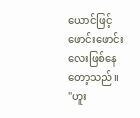ယောင်ဖြင့် ဖောင်းဖောင်းလေးဖြစ်နေတော့သည်။
"ဟူး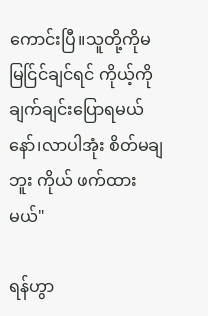ကောင်းပြီ။သူတို့ကိုမမြင်ြင်ချင်ရင် ကိုယ့်ကိုချက်ချင်းပြောရမယ်နော်၊လာပါအုံး စိတ်မချဘူး ကိုယ် ဖက်ထားမယ်"

ရန်ဟွာ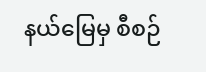နယ်မြေမှ စီစဉ်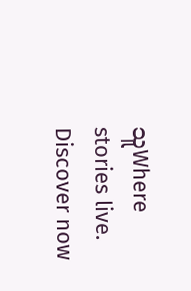သူWhere stories live. Discover now